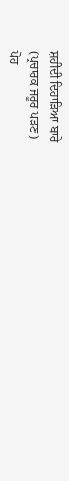ਸ਼ਹੀਦੀ ਦਿਹਾੜਿਆ ਬਾਰੇ
(ਪ੍ਰਚਾਰਕ ਜਰੂਰ ਪੜਣ)
ਪੋਹ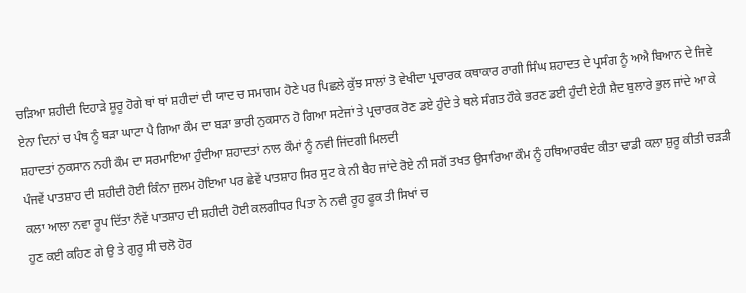ਚੜਿਆ ਸ਼ਹੀਦੀ ਦਿਹਾੜੇ ਸ਼ੂਰੂ ਹੋਗੇ ਥਾਂ ਥਾਂ ਸ਼ਹੀਦਾਂ ਦੀ ਯਾਦ ਚ ਸਮਾਗਮ ਹੋਣੇ ਪਰ ਪਿਛਲੇ ਕੁੱਝ ਸਾਲਾਂ ਤੋ ਵੇਖੀਦਾ ਪ੍ਰਚਾਰਕ ਕਥਾਕਾਰ ਰਾਗੀ ਸਿੰਘ ਸ਼ਹਾਦਤ ਦੇ ਪ੍ਰਸੰਗ ਨੂੰ ਅਐ ਬਿਆਨ ਦੇ ਜਿਵੇ ਏਨਾ ਦਿਨਾਂ ਚ ਪੰਥ ਨੂੰ ਬੜਾ ਘਾਟਾ ਪੈ ਗਿਆ ਕੌਮ ਦਾ ਬੜਾ ਭਾਰੀ ਨੁਕਸਾਨ ਹੋ ਗਿਆ ਸਟੇਜਾਂ ਤੇ ਪ੍ਰਚਾਰਕ ਰੋਣ ਡਏ ਹੁੰਦੇ ਤੇ ਥਲੇ ਸੰਗਤ ਹੌਕੇ ਭਰਣ ਡਈ ਹੁੰਦੀ ਏਹੀ ਸ਼ੈਦ ਬੁਲਾਰੇ ਭੁਲ ਜਾਂਦੇ ਆ ਕੇ ਸ਼ਹਾਦਤਾਂ ਨੁਕਸਾਨ ਨਹੀ ਕੌਮ ਦਾ ਸਰਮਾਇਆ ਹੁੰਦੀਆ ਸ਼ਹਾਦਤਾਂ ਨਾਲ ਕੌਮਾਂ ਨੂੰ ਨਵੀ ਜਿਂਦਗੀ ਮਿਲਦੀ
ਪੰਜਵੇਂ ਪਾਤਸ਼ਾਹ ਦੀ ਸ਼ਹੀਦੀ ਹੋਈ ਕਿੰਨਾ ਜੁਲਮ ਹੋਇਆ ਪਰ ਛੇਵੇਂ ਪਾਤਸ਼ਾਹ ਸਿਰ ਸੁਟ ਕੇ ਨੀ ਬੈਹ ਜਾਂਦੇ ਰੋਏ ਨੀ ਸਗੋਂ ਤਖਤ ਉਸਾਰਿਆ ਕੌਮ ਨੂੰ ਹਥਿਆਰਬੰਦ ਕੀਤਾ ਢਾਡੀ ਕਲਾ ਸ਼ੁਰੂ ਕੀਤੀ ਚੜੜੀ ਕਲਾ ਆਲਾ ਨਵਾ ਰੂਪ ਦਿੱਤਾ ਨੌਵੇਂ ਪਾਤਸ਼ਾਹ ਦੀ ਸ਼ਹੀਦੀ ਹੋਈ ਕਲਗੀਧਰ ਪਿਤਾ ਨੇ ਨਵੀ ਰੂਹ ਫੂਕ ਤੀ ਸਿਖਾਂ ਚ
ਹੁਣ ਕਈ ਕਹਿਣ ਗੇ ਉ ਤੇ ਗੁਰੂ ਸੀ ਚਲੋ ਹੋਰ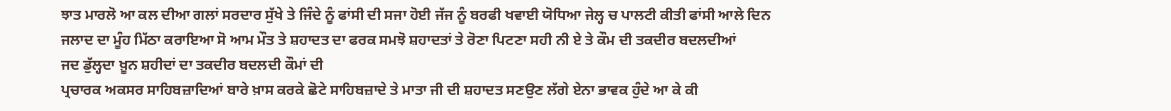ਝਾਤ ਮਾਰਲੋ ਆ ਕਲ ਦੀਆ ਗਲਾਂ ਸਰਦਾਰ ਸੁੱਖੇ ਤੇ ਜਿੰਦੇ ਨੂੰ ਫਾਂਸੀ ਦੀ ਸਜਾ ਹੋਈ ਜੱਜ ਨੂੰ ਬਰਫੀ ਖਵਾਈ ਯੋਧਿਆ ਜੇਲ੍ਹ ਚ ਪਾਲਟੀ ਕੀਤੀ ਫਾਂਸੀ ਆਲੇ ਦਿਨ ਜਲਾਦ ਦਾ ਮੂੰਹ ਮਿੱਠਾ ਕਰਾਇਆ ਸੋ ਆਮ ਮੌਤ ਤੇ ਸ਼ਹਾਦਤ ਦਾ ਫਰਕ ਸਮਝੋ ਸ਼ਹਾਦਤਾਂ ਤੇ ਰੋਣਾ ਪਿਟਣਾ ਸਹੀ ਨੀ ਏ ਤੇ ਕੌਮ ਦੀ ਤਕਦੀਰ ਬਦਲਦੀਆਂ
ਜਦ ਡੁੱਲ੍ਹਦਾ ਖ਼ੂਨ ਸ਼ਹੀਦਾਂ ਦਾ ਤਕਦੀਰ ਬਦਲਦੀ ਕੌਮਾਂ ਦੀ
ਪ੍ਰਚਾਰਕ ਅਕਸਰ ਸਾਹਿਬਜ਼ਾਦਿਆਂ ਬਾਰੇ ਖ਼ਾਸ ਕਰਕੇ ਛੋਟੇ ਸਾਹਿਬਜ਼ਾਦੇ ਤੇ ਮਾਤਾ ਜੀ ਦੀ ਸ਼ਹਾਦਤ ਸਣਉਣ ਲੱਗੇ ਏਨਾ ਭਾਵਕ ਹੁੰਦੇ ਆ ਕੇ ਕੀ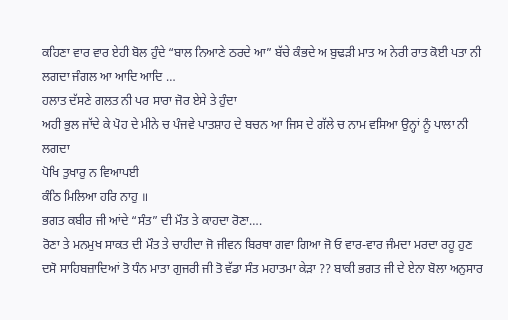ਕਹਿਣਾ ਵਾਰ ਵਾਰ ਏਹੀ ਬੋਲ ਹੁੰਦੇ “ਬਾਲ ਨਿਆਣੇ ਠਰਦੇ ਆ” ਬੱਚੇ ਕੰਭਦੇ ਅ ਬੁਢੜੀ ਮਾਤ ਅ ਨੇਰੀ ਰਾਤ ਕੋਈ ਪਤਾ ਨੀ ਲਗਦਾ ਜੰਗਲ ਆ ਆਦਿ ਆਦਿ …
ਹਲਾਤ ਦੱਸਣੇ ਗਲਤ ਨੀ ਪਰ ਸਾਰਾ ਜੋਰ ਏਸੇ ਤੇ ਹੁੰਦਾ
ਅਹੀ ਭੁਲ ਜਾੱਦੇ ਕੇ ਪੋਹ ਦੇ ਮੀਨੇ ਚ ਪੰਜਵੇ ਪਾਤਸ਼ਾਹ ਦੇ ਬਚਨ ਆ ਜਿਸ ਦੇ ਗੱਲੇ ਚ ਨਾਮ ਵਸਿਆ ਉਨ੍ਹਾਂ ਨੂੰ ਪਾਲਾ ਨੀ ਲਗਦਾ
ਪੋਖਿ ਤੁਖਾਰੁ ਨ ਵਿਆਪਈ
ਕੰਠਿ ਮਿਲਿਆ ਹਰਿ ਨਾਹੁ ॥
ਭਗਤ ਕਬੀਰ ਜੀ ਆਂਦੇ “ਸੰਤ” ਦੀ ਮੌਤ ਤੇ ਕਾਹਦਾ ਰੋਣਾ….
ਰੋਣਾ ਤੇ ਮਨਮੁਖ ਸਾਕਤ ਦੀ ਮੌਤ ਤੇ ਚਾਹੀਦਾ ਜੋ ਜੀਵਨ ਬਿਰਥਾ ਗਵਾ ਗਿਆ ਜੋ ਓ ਵਾਰ-ਵਾਰ ਜੰਮਦਾ ਮਰਦਾ ਰਹੂ ਹੁਣ ਦਸੋ ਸਾਹਿਬਜ਼ਾਦਿਆਂ ਤੋ ਧੰਨ ਮਾਤਾ ਗੁਜਰੀ ਜੀ ਤੋ ਵੱਡਾ ਸੰਤ ਮਹਾਤਮਾ ਕੇੜਾ ?? ਬਾਕੀ ਭਗਤ ਜੀ ਦੇ ਏਨਾ ਬੋਲਾ ਅਨੁਸਾਰ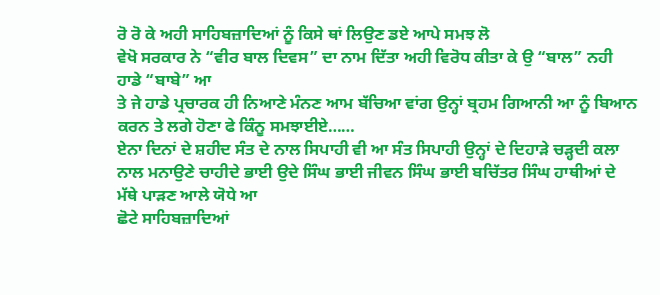ਰੋ ਰੋ ਕੇ ਅਹੀ ਸਾਹਿਬਜ਼ਾਦਿਆਂ ਨੂੰ ਕਿਸੇ ਥਾਂ ਲਿਉਣ ਡਏ ਆਪੇ ਸਮਝ ਲੋ
ਵੇਖੋ ਸਰਕਾਰ ਨੇ “ਵੀਰ ਬਾਲ ਦਿਵਸ” ਦਾ ਨਾਮ ਦਿੱਤਾ ਅਹੀ ਵਿਰੋਧ ਕੀਤਾ ਕੇ ਉ “ਬਾਲ” ਨਹੀ ਹਾਡੇ “ਬਾਬੇ” ਆ
ਤੇ ਜੇ ਹਾਡੇ ਪ੍ਰਚਾਰਕ ਹੀ ਨਿਆਣੇ ਮੰਨਣ ਆਮ ਬੱਚਿਆ ਵਾਂਗ ਉਨ੍ਹਾਂ ਬ੍ਰਹਮ ਗਿਆਨੀ ਆ ਨੂੰ ਬਿਆਨ ਕਰਨ ਤੇ ਲਗੇ ਹੋਣਾ ਫੇ ਕਿੰਨੂ ਸਮਝਾਈਏ……
ਏਨਾ ਦਿਨਾਂ ਦੇ ਸ਼ਹੀਦ ਸੰਤ ਦੇ ਨਾਲ ਸਿਪਾਹੀ ਵੀ ਆ ਸੰਤ ਸਿਪਾਹੀ ਉਨ੍ਹਾਂ ਦੇ ਦਿਹਾੜੇ ਚੜ੍ਹਦੀ ਕਲਾ ਨਾਲ ਮਨਾਉਣੇ ਚਾਹੀਦੇ ਭਾਈ ਉਦੇ ਸਿੰਘ ਭਾਈ ਜੀਵਨ ਸਿੰਘ ਭਾਈ ਬਚਿੱਤਰ ਸਿੰਘ ਹਾਥੀਆਂ ਦੇ ਮੱਥੇ ਪਾੜਣ ਆਲੇ ਯੋਧੇ ਆ
ਛੋਟੇ ਸਾਹਿਬਜ਼ਾਦਿਆਂ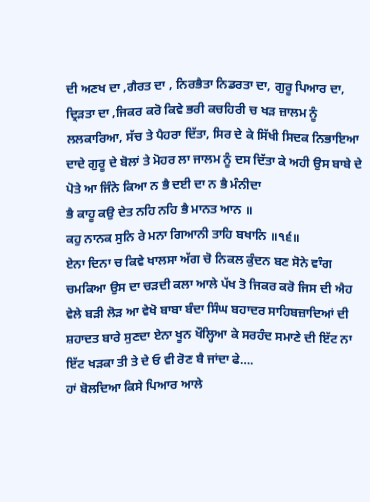ਦੀ ਅਣਖ ਦਾ ,ਗੈਰਤ ਦਾ , ਨਿਰਭੈਤਾ ਨਿਡਰਤਾ ਦਾ, ਗੁਰੂ ਪਿਆਰ ਦਾ, ਦ੍ਰਿੜਤਾ ਦਾ ,ਜਿਕਰ ਕਰੋ ਕਿਵੇ ਭਰੀ ਕਚਹਿਰੀ ਚ ਖੜ ਜ਼ਾਲਮ ਨੂੰ ਲਲਕਾਰਿਆ, ਸੱਚ ਤੇ ਪੈਹਰਾ ਦਿੱਤਾ, ਸਿਰ ਦੇ ਕੇ ਸਿੱਖੀ ਸਿਦਕ ਨਿਭਾਇਆ ਦਾਦੇ ਗੁਰੂ ਦੇ ਬੋਲਾਂ ਤੇ ਮੋਹਰ ਲਾ ਜਾਲਮ ਨੂੰ ਦਸ ਦਿੱਤਾ ਕੇ ਅਹੀ ਉਸ ਬਾਬੇ ਦੇ ਪੋਤੇ ਆ ਜਿੰਨੇ ਕਿਆ ਨ ਭੈ ਦਈ ਦਾ ਨ ਭੈ ਮੰਨੀਦਾ
ਭੈ ਕਾਹੂ ਕਉ ਦੇਤ ਨਹਿ ਨਹਿ ਭੈ ਮਾਨਤ ਆਨ ॥
ਕਹੁ ਨਾਨਕ ਸੁਨਿ ਰੇ ਮਨਾ ਗਿਆਨੀ ਤਾਹਿ ਬਖਾਨਿ ॥੧੬॥
ਏਨਾ ਦਿਨਾ ਚ ਕਿਵੇ ਖਾਲਸਾ ਅੱਗ ਚੋ ਨਿਕਲ ਕੁੰਦਨ ਬਣ ਸੋਨੇ ਵਾੰਗ ਚਮਕਿਆ ਉਸ ਦਾ ਚੜਦੀ ਕਲਾ ਆਲੇ ਪੱਖ ਤੋ ਜਿਕਰ ਕਰੋ ਜਿਸ ਦੀ ਐਹ ਵੇਲੇ ਬੜੀ ਲੋੜ ਆ ਵੇਖੋ ਬਾਬਾ ਬੰਦਾ ਸਿੰਘ ਬਹਾਦਰ ਸਾਹਿਬਜ਼ਾਦਿਆਂ ਦੀ ਸ਼ਹਾਦਤ ਬਾਰੇ ਸੁਣਦਾ ਏਨਾ ਖੂਨ ਖੌਲ੍ਹਿਆ ਕੇ ਸਰਹੰਦ ਸਮਾਣੇ ਦੀ ਇੱਟ ਨਾ ਇੱਟ ਖੜਕਾ ਤੀ ਤੇ ਦੇ ਓ ਵੀ ਰੋਣ ਬੈ ਜਾਂਦਾ ਫੇ….
ਹਾਂ ਬੋਲਦਿਆ ਕਿਸੇ ਪਿਆਰ ਆਲੇ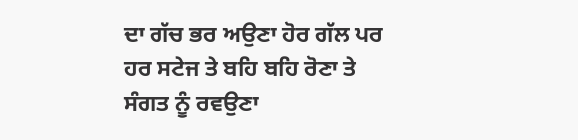ਦਾ ਗੱਚ ਭਰ ਅਉਣਾ ਹੋਰ ਗੱਲ ਪਰ ਹਰ ਸਟੇਜ ਤੇ ਬਹਿ ਬਹਿ ਰੋਣਾ ਤੇ ਸੰਗਤ ਨੂੰ ਰਵਉਣਾ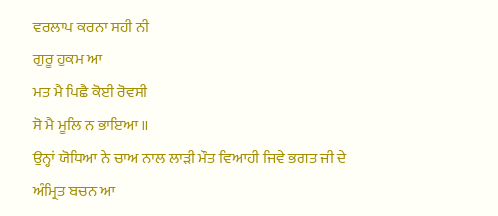ਵਰਲਾਪ ਕਰਨਾ ਸਹੀ ਨੀ
ਗੁਰੂ ਹੁਕਮ ਆ
ਮਤ ਮੈ ਪਿਛੈ ਕੋਈ ਰੋਵਸੀ
ਸੋ ਮੈ ਮੂਲਿ ਨ ਭਾਇਆ ॥
ਉਨ੍ਹਾਂ ਯੋਧਿਆ ਨੇ ਚਾਅ ਨਾਲ ਲਾੜੀ ਮੌਤ ਵਿਆਹੀ ਜਿਵੇ ਭਗਤ ਜੀ ਦੇ ਅੰਮ੍ਰਿਤ ਬਚਨ ਆ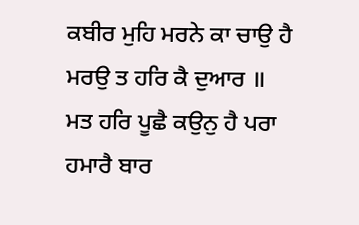ਕਬੀਰ ਮੁਹਿ ਮਰਨੇ ਕਾ ਚਾਉ ਹੈ
ਮਰਉ ਤ ਹਰਿ ਕੈ ਦੁਆਰ ॥
ਮਤ ਹਰਿ ਪੂਛੈ ਕਉਨੁ ਹੈ ਪਰਾ ਹਮਾਰੈ ਬਾਰ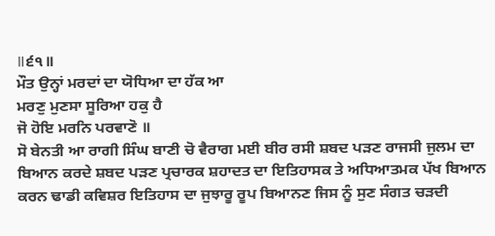॥੬੧॥
ਮੌਤ ਉਨ੍ਹਾਂ ਮਰਦਾਂ ਦਾ ਯੋਧਿਆ ਦਾ ਹੱਕ ਆ
ਮਰਣੁ ਮੁਣਸਾ ਸੂਰਿਆ ਹਕੁ ਹੈ
ਜੋ ਹੋਇ ਮਰਨਿ ਪਰਵਾਣੋ ॥
ਸੋ ਬੇਨਤੀ ਆ ਰਾਗੀ ਸਿੰਘ ਬਾਣੀ ਚੋ ਵੈਰਾਗ ਮਈ ਬੀਰ ਰਸੀ ਸ਼ਬਦ ਪੜਣ ਰਾਜਸੀ ਜੁਲਮ ਦਾ ਬਿਆਨ ਕਰਦੇ ਸ਼ਬਦ ਪੜਣ ਪ੍ਰਚਾਰਕ ਸ਼ਹਾਦਤ ਦਾ ਇਤਿਹਾਸਕ ਤੇ ਅਧਿਆਤਮਕ ਪੱਖ ਬਿਆਨ ਕਰਨ ਢਾਡੀ ਕਵਿਸ਼ਰ ਇਤਿਹਾਸ ਦਾ ਜੁਝਾਰੂ ਰੂਪ ਬਿਆਨਣ ਜਿਸ ਨੂੰ ਸੁਣ ਸੰਗਤ ਚੜਦੀ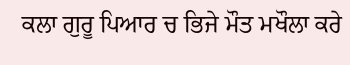ਕਲਾ ਗੁਰੂ ਪਿਆਰ ਚ ਭਿਜੇ ਮੌਤ ਮਖੌਲਾ ਕਰੇ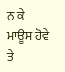ਨ ਕੇ ਮਾਊਸ ਹੋਵੇ ਤੇ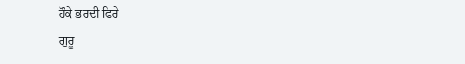ਹੌਕੇ ਭਰਦੀ ਫਿਰੇ
ਗੁਰੂ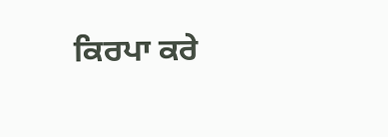ਕਿਰਪਾ ਕਰੇ